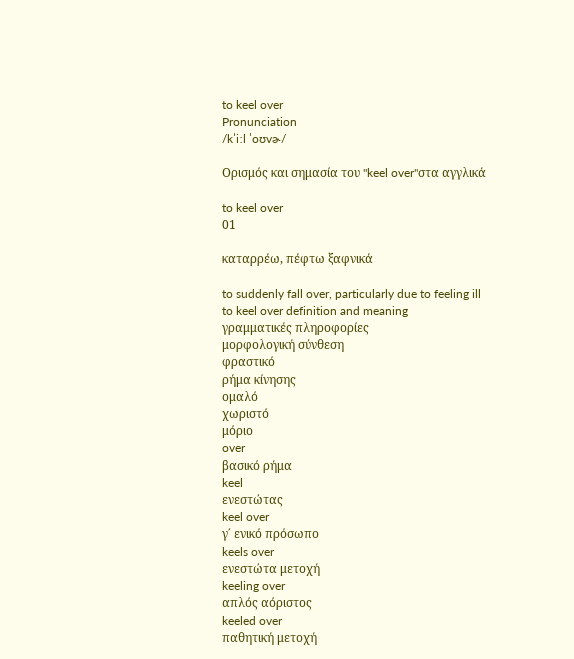to keel over
Pronunciation
/kˈiːl ˈoʊvɚ/

Ορισμός και σημασία του "keel over"στα αγγλικά

to keel over
01

καταρρέω, πέφτω ξαφνικά

to suddenly fall over, particularly due to feeling ill
to keel over definition and meaning
γραμματικές πληροφορίες
μορφολογική σύνθεση
φραστικό
ρήμα κίνησης
ομαλό
χωριστό
μόριο
over
βασικό ρήμα
keel
ενεστώτας
keel over
γ΄ ενικό πρόσωπο
keels over
ενεστώτα μετοχή
keeling over
απλός αόριστος
keeled over
παθητική μετοχή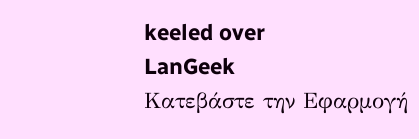keeled over
LanGeek
Κατεβάστε την Εφαρμογή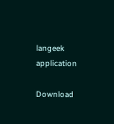langeek application

Download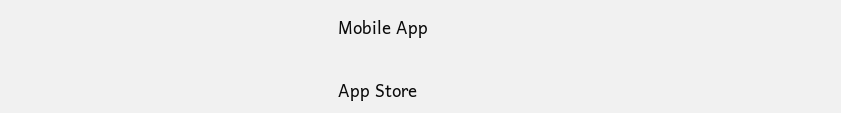Mobile App

App Store